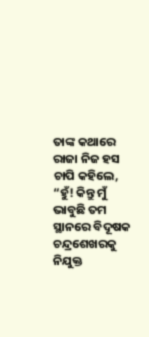ତାଙ୍କ କଥାରେ ରାଜା ନିଜ ହସ ଚାପି କହିଲେ, “ହୁଁ! କିନ୍ତୁ ମୁଁ ଭାବୁଛି ତମ ସ୍ଥାନରେ ବିଦୂଷକ ଚନ୍ଦ୍ରଶେଖରକୁ ନିଯୁକ୍ତ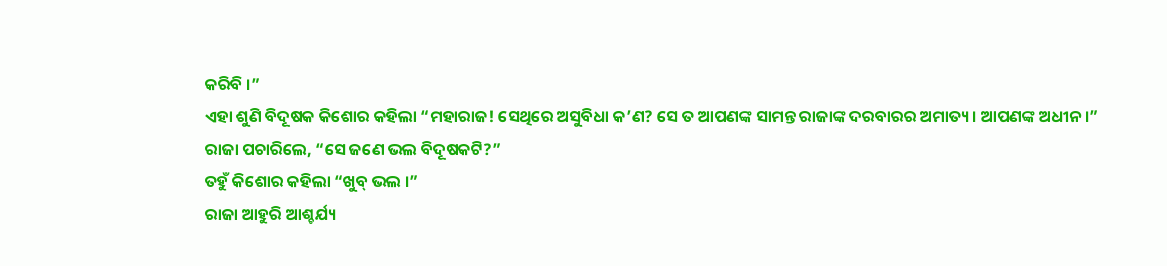କରିବି ।”
ଏହା ଶୁଣି ବିଦୂଷକ କିଶୋର କହିଲା “ମହାରାଜ! ସେଥିରେ ଅସୁବିଧା କ’ଣ? ସେ ତ ଆପଣଙ୍କ ସାମନ୍ତ ରାଜାଙ୍କ ଦରବାରର ଅମାତ୍ୟ । ଆପଣଙ୍କ ଅଧୀନ ।”
ରାଜା ପଚାରିଲେ, “ସେ ଜଣେ ଭଲ ବିଦୂଷକଟି?”
ତହୁଁ କିଶୋର କହିଲା “ଖୁବ୍ ଭଲ ।”
ରାଜା ଆହୁରି ଆଶ୍ଚର୍ଯ୍ୟ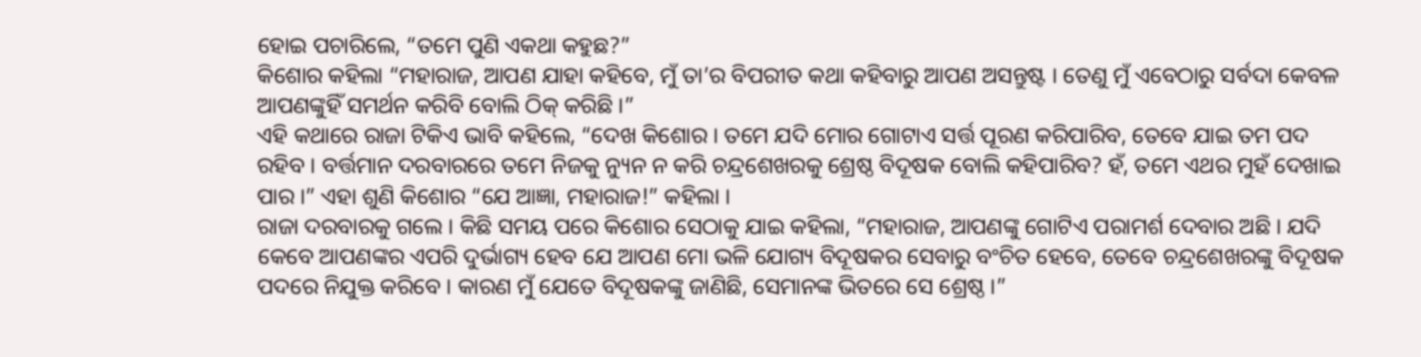ହୋଇ ପଚାରିଲେ, “ତମେ ପୁଣି ଏକଥା କହୁଛ?”
କିଶୋର କହିଲା “ମହାରାଜ, ଆପଣ ଯାହା କହିବେ, ମୁଁ ତା’ର ବିପରୀତ କଥା କହିବାରୁ ଆପଣ ଅସନ୍ତୁଷ୍ଟ । ତେଣୁ ମୁଁ ଏବେଠାରୁ ସର୍ବଦା କେବଳ ଆପଣଙ୍କୁହିଁ ସମର୍ଥନ କରିବି ବୋଲି ଠିକ୍ କରିଛି ।”
ଏହି କଥାରେ ରାଜା ଟିକିଏ ଭାବି କହିଲେ, “ଦେଖ କିଶୋର । ତମେ ଯଦି ମୋର ଗୋଟାଏ ସର୍ତ୍ତ ପୂରଣ କରିପାରିବ, ତେବେ ଯାଇ ତମ ପଦ ରହିବ । ବର୍ତ୍ତମାନ ଦରବାରରେ ତମେ ନିଜକୁ ନ୍ୟୁନ ନ କରି ଚନ୍ଦ୍ରଶେଖରକୁ ଶ୍ରେଷ୍ଠ ବିଦୂଷକ ବୋଲି କହିପାରିବ? ହଁ, ତମେ ଏଥର ମୁହଁ ଦେଖାଇ ପାର ।” ଏହା ଶୁଣି କିଶୋର “ଯେ ଆଜ୍ଞା, ମହାରାଜ!” କହିଲା ।
ରାଜା ଦରବାରକୁ ଗଲେ । କିଛି ସମୟ ପରେ କିଶୋର ସେଠାକୁ ଯାଇ କହିଲା, “ମହାରାଜ, ଆପଣଙ୍କୁ ଗୋଟିଏ ପରାମର୍ଶ ଦେବାର ଅଛି । ଯଦି କେବେ ଆପଣଙ୍କର ଏପରି ଦୁର୍ଭାଗ୍ୟ ହେବ ଯେ ଆପଣ ମୋ ଭଳି ଯୋଗ୍ୟ ବିଦୂଷକର ସେବାରୁ ବଂଚିତ ହେବେ, ତେବେ ଚନ୍ଦ୍ରଶେଖରଙ୍କୁ ବିଦୂଷକ ପଦରେ ନିଯୁକ୍ତ କରିବେ । କାରଣ ମୁଁ ଯେତେ ବିଦୂଷକଙ୍କୁ ଜାଣିଛି, ସେମାନଙ୍କ ଭିତରେ ସେ ଶ୍ରେଷ୍ଠ ।”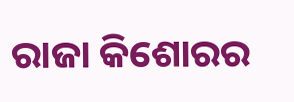ରାଜା କିଶୋରର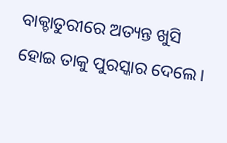ବାକ୍ଚାତୁରୀରେ ଅତ୍ୟନ୍ତ ଖୁସି ହୋଇ ତାକୁ ପୁରସ୍କାର ଦେଲେ ।